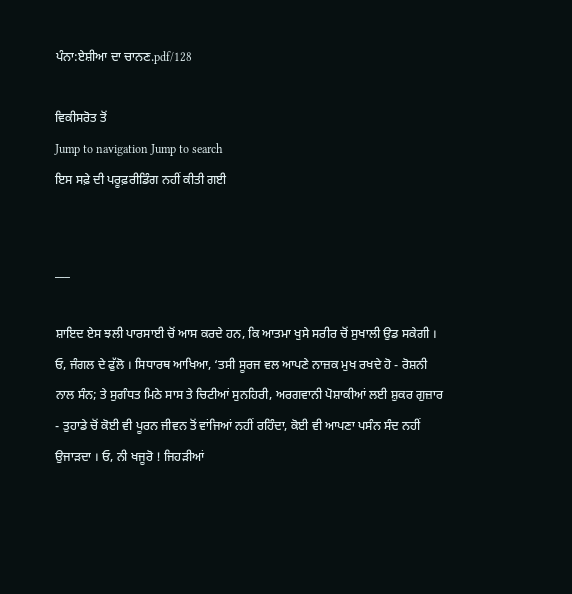ਪੰਨਾ:ਏਸ਼ੀਆ ਦਾ ਚਾਨਣ.pdf/128

ਵਿਕੀਸਰੋਤ ਤੋਂ
Jump to navigation Jump to search
ਇਸ ਸਫ਼ੇ ਦੀ ਪਰੂਫ਼ਰੀਡਿੰਗ ਨਹੀਂ ਕੀਤੀ ਗਈ


___

ਸ਼ਾਇਦ ਏਸ ਝਲੀ ਪਾਰਸਾਈ ਚੋਂ ਆਸ ਕਰਦੇ ਹਨ, ਕਿ ਆਤਮਾ ਖੁਸੇ ਸਰੀਰ ਚੋਂ ਸੁਖਾਲੀ ਉਡ ਸਕੇਗੀ । ਓ, ਜੰਗਲ ਦੇ ਫੁੱਲੋ । ਸਿਧਾਰਥ ਆਖਿਆ, ‘ਤਸੀ ਸੂਰਜ ਵਲ ਆਪਣੇ ਨਾਜ਼ਕ ਮੁਖ ਰਖਦੇ ਹੋ - ਰੋਸ਼ਨੀ ਨਾਲ ਸੰਨ; ਤੇ ਸੁਗੰਧਤ ਮਿਠੇ ਸਾਸ ਤੇ ਚਿਟੀਆਂ ਸੁਨਹਿਰੀ, ਅਰਗਵਾਨੀ ਪੋਸ਼ਾਕੀਆਂ ਲਈ ਸ਼ੁਕਰ ਗੁਜ਼ਾਰ - ਤੁਹਾਡੇ ਚੋਂ ਕੋਈ ਵੀ ਪੂਰਨ ਜੀਵਨ ਤੋਂ ਵਾਂਜਿਆਂ ਨਹੀਂ ਰਹਿੰਦਾ, ਕੋਈ ਵੀ ਆਪਣਾ ਪਸੰਨ ਸੰਦ ਨਹੀਂ ਉਜਾੜਦਾ । ਓ, ਨੀ ਖਜੂਰੋ ! ਜਿਹੜੀਆਂ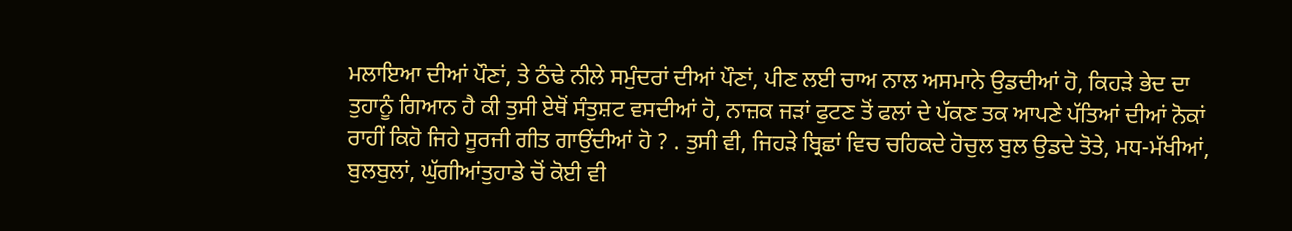ਮਲਾਇਆ ਦੀਆਂ ਪੌਣਾਂ, ਤੇ ਠੰਢੇ ਨੀਲੇ ਸਮੁੰਦਰਾਂ ਦੀਆਂ ਪੌਣਾਂ, ਪੀਣ ਲਈ ਚਾਅ ਨਾਲ ਅਸਮਾਨੇ ਉਡਦੀਆਂ ਹੋ, ਕਿਹੜੇ ਭੇਦ ਦਾ ਤੁਹਾਨੂੰ ਗਿਆਨ ਹੈ ਕੀ ਤੁਸੀ ਏਥੋਂ ਸੰਤੁਸ਼ਟ ਵਸਦੀਆਂ ਹੋ, ਨਾਜ਼ਕ ਜੜਾਂ ਫੁਟਣ ਤੋਂ ਫਲਾਂ ਦੇ ਪੱਕਣ ਤਕ ਆਪਣੇ ਪੱਤਿਆਂ ਦੀਆਂ ਨੋਕਾਂ ਰਾਹੀਂ ਕਿਹੋ ਜਿਹੇ ਸੂਰਜੀ ਗੀਤ ਗਾਉਂਦੀਆਂ ਹੋ ? . ਤੁਸੀ ਵੀ, ਜਿਹੜੇ ਬ੍ਰਿਛਾਂ ਵਿਚ ਚਹਿਕਦੇ ਹੋਚੁਲ ਬੁਲ ਉਡਦੇ ਤੋਤੇ, ਮਧ-ਮੱਖੀਆਂ, ਬੁਲਬੁਲਾਂ, ਘੁੱਗੀਆਂਤੁਹਾਡੇ ਚੋਂ ਕੋਈ ਵੀ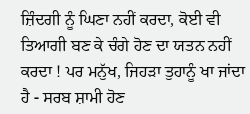ਜ਼ਿੰਦਗੀ ਨੂੰ ਘਿਣਾ ਨਹੀਂ ਕਰਦਾ, ਕੋਈ ਵੀ ਤਿਆਗੀ ਬਣ ਕੇ ਚੰਗੇ ਹੋਣ ਦਾ ਯਤਨ ਨਹੀਂ ਕਰਦਾ ! ਪਰ ਮਨੁੱਖ, ਜਿਹੜਾ ਤੁਹਾਨੂੰ ਖਾ ਜਾਂਦਾ ਹੈ - ਸਰਬ ਸ਼ਾਮੀ ਹੋਣ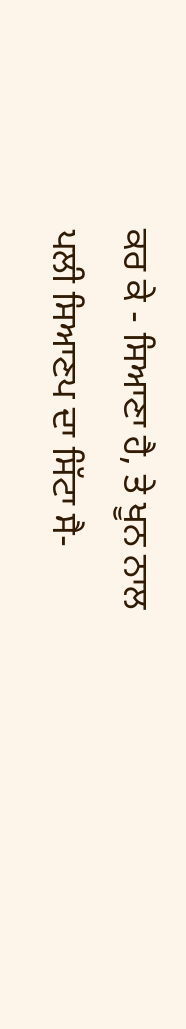ਕਰ ਕੇ - ਸਿਆਣਾ ਹੈ, ਤੇ ਖੂਨ ਨਾਲ ਪਲੀ ਸਿਆਣਪ ਦਾ ਸਿੱਟਾ ਸੈ-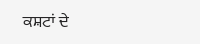ਕਸ਼ਟਾਂ ਦੇ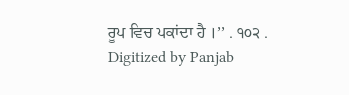ਰੂਪ ਵਿਚ ਪਕਾਂਦਾ ਹੈ ।’’ . ੧੦੨ . Digitized by Panjab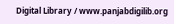Digital Library / www.panjabdigilib.org